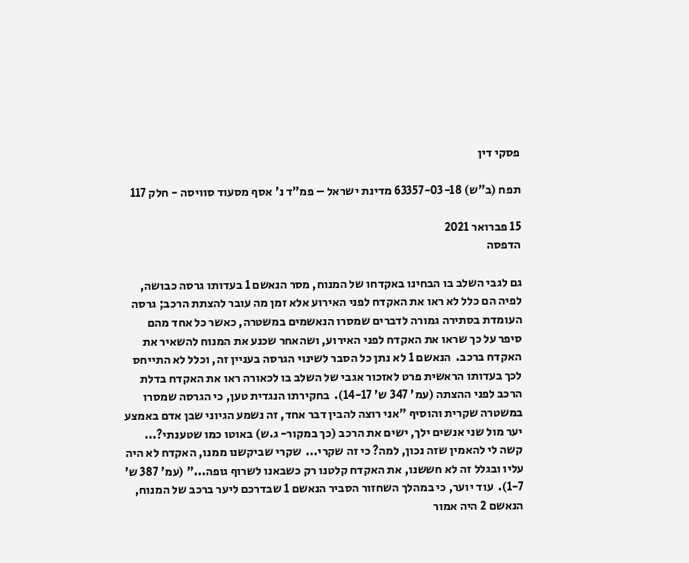פסקי דין

תפח (ב"ש) 63357-03-18 מדינת ישראל – פמ"ד נ' אסף מסעוד סוויסה - חלק 117

15 פברואר 2021
הדפסה

גם לגבי השלב בו הבחינו באקדחו של המנוח, מסר הנאשם 1 בעדותו גרסה כבושה, לפיה הם כלל לא ראו את האקדח לפני האירוע אלא זמן מה עובר להצתת הרכב; גרסה העומדת בסתירה גמורה לדברים שמסרו הנאשמים במשטרה, כאשר כל אחד מהם סיפר על כך שראו את האקדח לפני האירוע, ושהאחר שכנע את המנוח להשאיר את האקדח ברכב.  הנאשם 1 לא נתן כל הסבר לשינוי הגרסה בעניין זה, וכלל לא התייחס לכך בעדותו הראשית פרט לאזכור אגבי של השלב בו לכאורה ראו את האקדח בדלת הרכב לפני ההצתה (עמ' 347 ש' 14-17).  בחקירתו הנגדית טען, כי הגרסה שמסרו במשטרה שקרית והוסיף "אני רוצה להבין דבר אחד, זה נשמע הגיוני שבן אדם באמצע יער מול שני אנשים ילך, ישים את הרכב (כך במקור- ג.ש) באוטו כמו שטענתי?...  קשה לי להאמין שזה נכון, למה? כי זה שקרי...  שקרי שביקשנו ממנו, האקדח לא היה עליו ובגלל זה לא חששנו, את האקדח קלטנו רק כשבאנו לשרוף גופה..." (עמ' 387 ש' 1-7).  עוד יוער, כי במהלך השחזור הסביר הנאשם 1 שבדרכם ליער ברכב של המנוח, הנאשם 2 היה אמור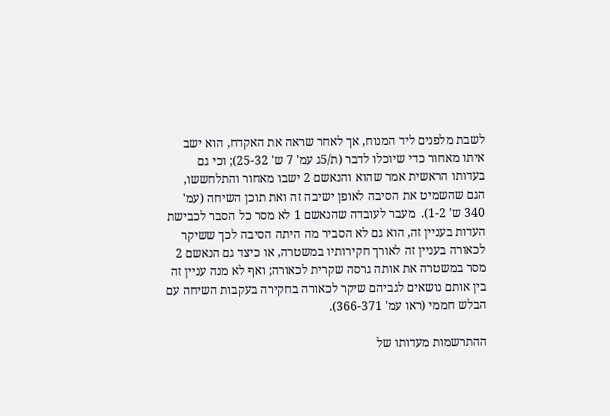לשבת מלפנים ליד המנוח, אך לאחר שראה את האקדח, הוא ישב איתו מאחור כדי שיוכלו לדבר (ת/5ג עמ' 7 ש' 25-32); וכי גם בעדותו הראשית אמר שהוא והנאשם 2 ישבו מאחור והתלחששו, הגם שהשמיט את הסיבה לאופן ישיבה זה ואת תוכן השיחה (עמ' 340 ש' 1-2).  מעבר לעובדה שהנאשם 1 לא מסר כל הסבר לכבישת העדות בעניין זה, הוא גם לא הסביר מה היתה הסיבה לכך ששיקר לכאורה בעניין זה לאורך חקירותיו במשטרה, או כיצד גם הנאשם 2 מסר במשטרה את אותה גרסה שקרית לכאורה; ואף לא מנה עניין זה בין אותם נושאים לגביהם שיקר לכאורה בחקירה בעקבות השיחה עם הבלש חממי (ראו עמ' 366-371).

ההתרשמות מעדותו של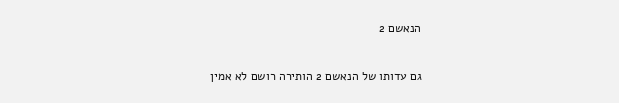הנאשם 2

גם עדותו של הנאשם 2 הותירה רושם לא אמין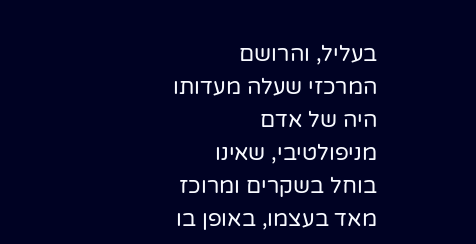בעליל, והרושם המרכזי שעלה מעדותו היה של אדם מניפולטיבי, שאינו בוחל בשקרים ומרוכז מאד בעצמו, באופן בו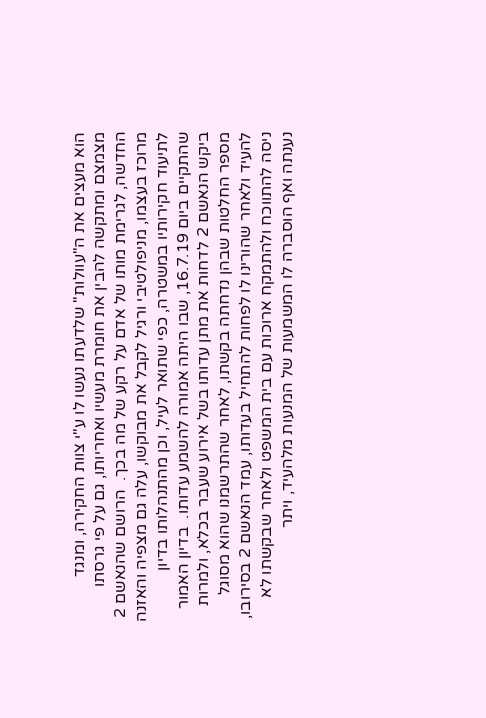הוא מעצים את ה"עוולות" שלדעתו נעשו לו ע"י צוות החקירה, ומנגד מצמצם ומתקשה להבין את חומרת מעשיו ואחריותו, גם על פי גרסתו החדשה, לגרימת מותו של אדם על רקע של מה בכך.  הרושם שהנאשם 2 מרוכז בעצמו, מניפולטיבי ורגיל לקבל את מבוקשו, עלה גם מצפיה והאזנה לתיעוד חקירותיו במשטרה, כפי שתואר לעיל, וכן מהתנהלותו בדיון שהתקיים ביום 16.7.19, שבו היתה אמורה להשמע עדותו.  בדיון האמור ביקש הנאשם 2 לדחות את מתן עדותו בשל אירוע שעבר בכלא, ולמרות מספר החלטות שבהן נדחתה בקשתו, לאחר שהתרשמנו שהוא מסוגל להעיד ולאחר שהורינו לו לפחות להתחיל בעדותו, עמד הנאשם 2 בסירובו, ניסה להתווכח ולהתמקח ארוכות עם בית המשפט ולאחר שבקשתו לא נענתה ואף הוסברה לו המשמעות של המנעות מלהעיד, ויתר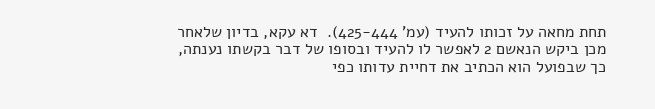תחת מחאה על זכותו להעיד (עמ' 425-444).  דא עקא, בדיון שלאחר מכן ביקש הנאשם 2 לאפשר לו להעיד ובסופו של דבר בקשתו נענתה, כך שבפועל הוא הכתיב את דחיית עדותו כפי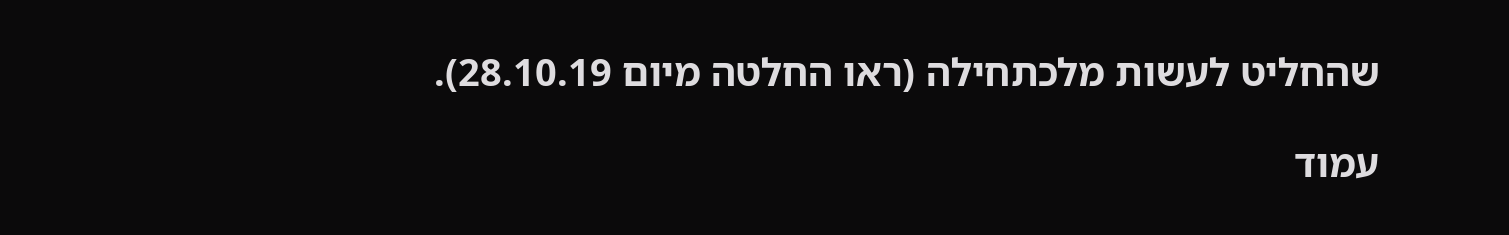שהחליט לעשות מלכתחילה (ראו החלטה מיום 28.10.19).

עמוד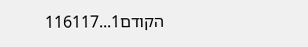הקודם1...116117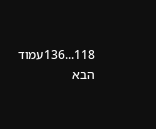118...136עמוד הבא